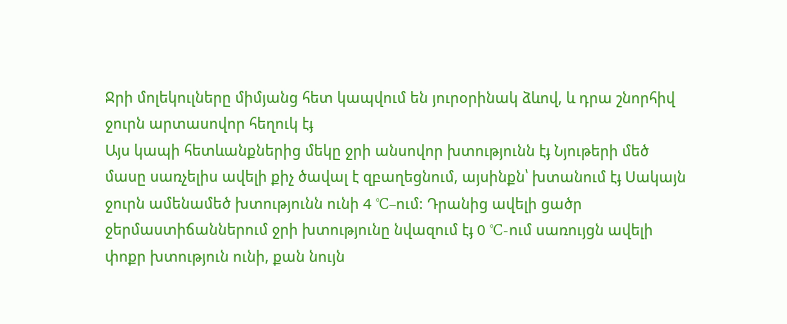Ջրի մոլեկուլները միմյանց հետ կապվում են յուրօրինակ ձևով, և դրա շնորհիվ
ջուրն արտասովոր հեղուկ էֈ
Այս կապի հետևանքներից մեկը ջրի անսովոր խտությունն էֈ Նյութերի մեծ
մասը սառչելիս ավելի քիչ ծավալ է զբաղեցնում, այսինքն՝ խտանում էֈ Սակայն
ջուրն ամենամեծ խտությունն ունի 4 °C–ում: Դրանից ավելի ցածր
ջերմաստիճաններում ջրի խտությունը նվազում էֈ 0 °C-ում սառույցն ավելի
փոքր խտություն ունի, քան նույն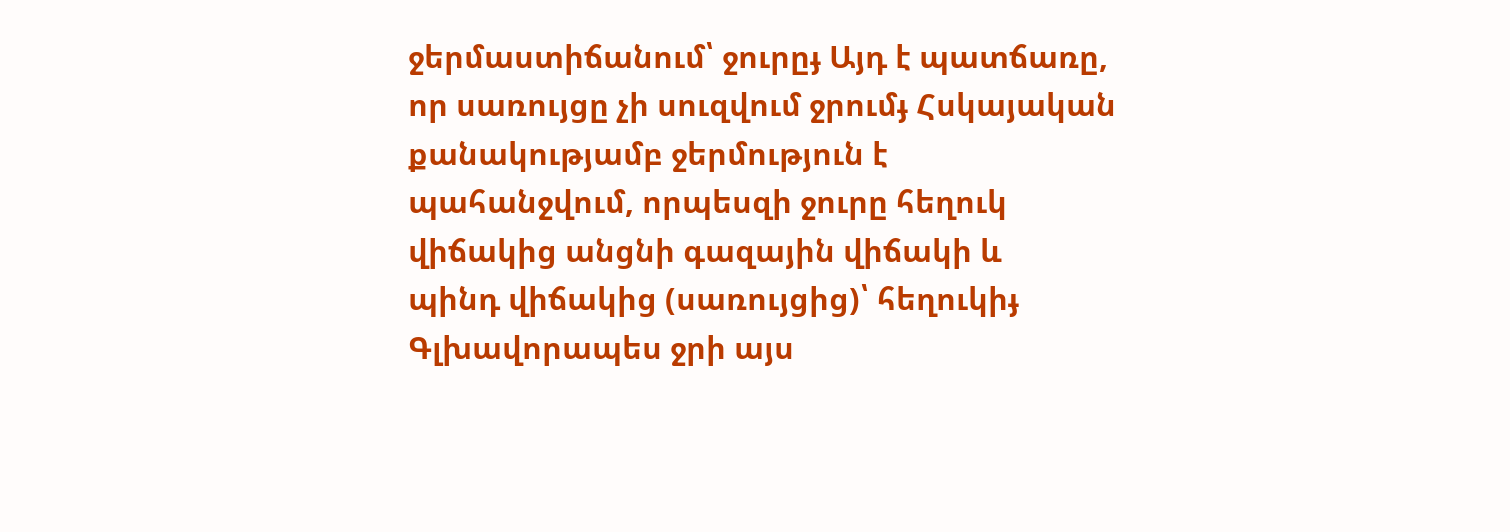ջերմաստիճանում՝ ջուրըֈ Այդ է պատճառը,
որ սառույցը չի սուզվում ջրումֈ Հսկայական քանակությամբ ջերմություն է
պահանջվում, որպեսզի ջուրը հեղուկ վիճակից անցնի գազային վիճակի և
պինդ վիճակից (սառույցից)՝ հեղուկիֈ Գլխավորապես ջրի այս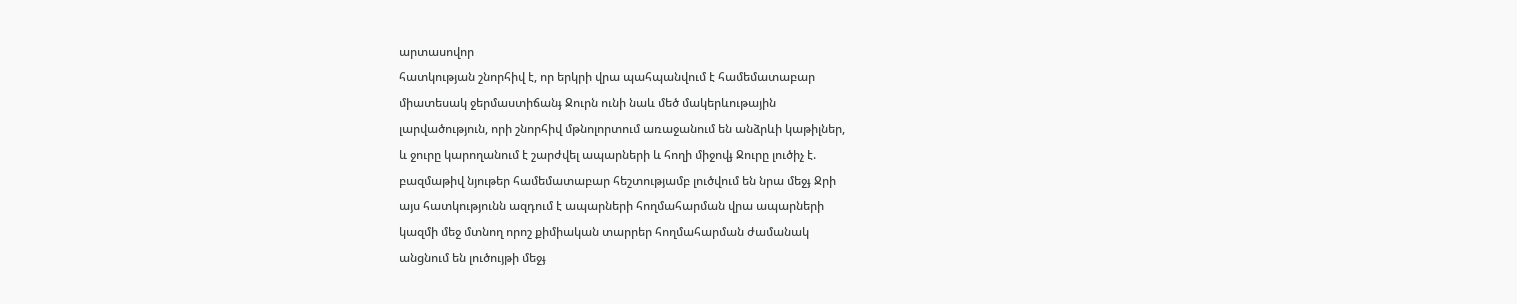արտասովոր
հատկության շնորհիվ է, որ երկրի վրա պահպանվում է համեմատաբար
միատեսակ ջերմաստիճանֈ Ջուրն ունի նաև մեծ մակերևութային
լարվածություն, որի շնորհիվ մթնոլորտում առաջանում են անձրևի կաթիլներ,
և ջուրը կարողանում է շարժվել ապարների և հողի միջովֈ Ջուրը լուծիչ է.
բազմաթիվ նյութեր համեմատաբար հեշտությամբ լուծվում են նրա մեջֈ Ջրի
այս հատկությունն ազդում է ապարների հողմահարման վրա ապարների
կազմի մեջ մտնող որոշ քիմիական տարրեր հողմահարման ժամանակ
անցնում են լուծույթի մեջֈ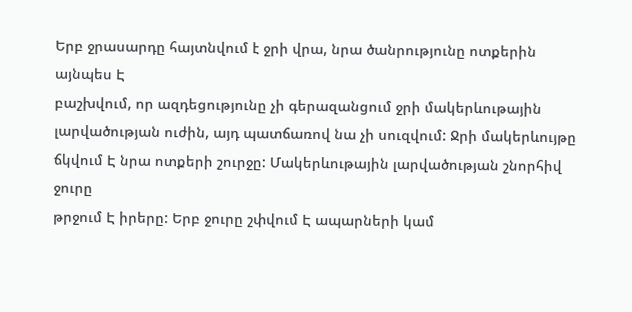Երբ ջրասարդը հայտնվում է ջրի վրա, նրա ծանրությունը ոտքերին այնպես Է
բաշխվում, որ ազդեցությունը չի գերազանցում ջրի մակերևութային
լարվածության ուժին, այդ պատճառով նա չի սուզվում: Ջրի մակերևույթը
ճկվում Է նրա ոտքերի շուրջը: Մակերևութային լարվածության շնորհիվ ջուրը
թրջում Է իրերը: Երբ ջուրը շփվում Է ապարների կամ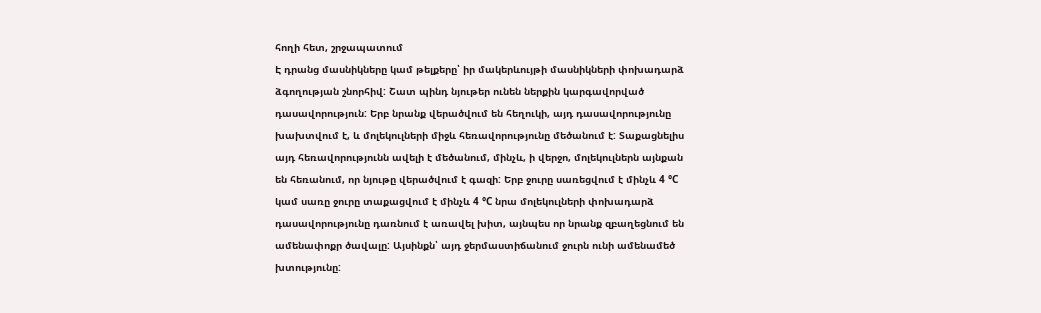հողի հետ, շրջապատում
Է դրանց մասնիկները կամ թելքերը՝ իր մակերևույթի մասնիկների փոխադարձ
ձգողության շնորհիվ: Շատ պինդ նյութեր ունեն ներքին կարգավորված
դասավորություն: Երբ նրանք վերածվում են հեղուկի, այդ դասավորությունը
խախտվում է, և մոլեկուլների միջև հեռավորությունը մեծանում է: Տաքացնելիս
այդ հեռավորությունն ավելի է մեծանում, մինչև, ի վերջո, մոլեկուլներն այնքան
են հեռանում, որ նյութը վերածվում է գազի: Երբ ջուրը սառեցվում է մինչև 4 °C
կամ սառը ջուրը տաքացվում է մինչև 4 °C նրա մոլեկուլների փոխադարձ
դասավորությունը դառնում է առավել խիտ, այնպես որ նրանք զբաղեցնում են
ամենափոքր ծավալը: Այսինքն՝ այդ ջերմաստիճանում ջուրն ունի ամենամեծ
խտությունը: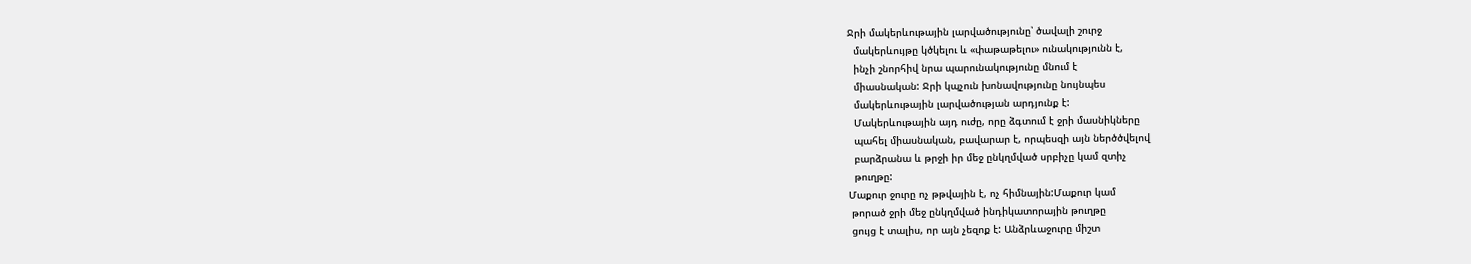Ջրի մակերևութային լարվածությունը՝ ծավալի շուրջ
  մակերևույթը կծկելու և «փաթաթելու» ունակությունն է,
  ինչի շնորհիվ նրա պարունակությունը մնում է
  միասնական: Ջրի կպչուն խոնավությունը նույնպես
  մակերևութային լարվածության արդյունք է:
  Մակերևութային այդ ուժը, որը ձգտում է ջրի մասնիկները
  պահել միասնական, բավարար է, որպեսզի այն ներծծվելով
  բարձրանա և թրջի իր մեջ ընկղմված սրբիչը կամ զտիչ
  թուղթը:
Մաքուր ջուրը ոչ թթվային է, ոչ հիմնային:Մաքուր կամ
 թորած ջրի մեջ ընկղմված ինդիկատորային թուղթը
 ցույց է տալիս, որ այն չեզոք է: Անձրևաջուրը միշտ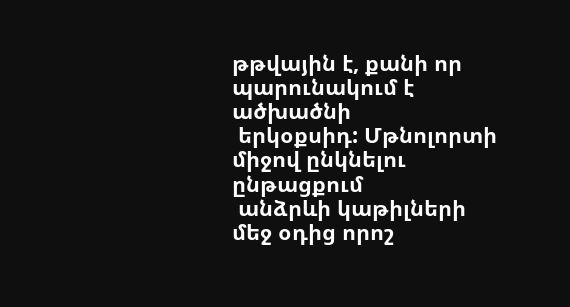թթվային է, քանի որ պարունակում է ածխածնի
 երկօքսիդ: Մթնոլորտի միջով ընկնելու ընթացքում
 անձրևի կաթիլների մեջ օդից որոշ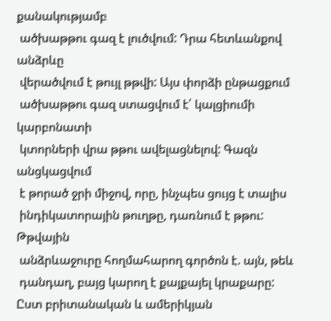քանակությամբ
 ածխաթթու գազ է լուծվում: Դրա հետևանքով անձրևը
 վերածվում է թույլ թթվի: Այս փորձի ընթացքում
 ածխաթթու գազ ստացվում է՛ կալցիումի կարբոնատի
 կտորների վրա թթու ավելացնելով: Գազն անցկացվում
 է թորած ջրի միջով, որը, ինչպես ցույց է տալիս
 ինդիկատորային թուղթը, դառնում է թթու: Թթվային
 անձրևաջուրը հողմահարող գործոն է. այն, թեև
 դանդաղ, բայց կարող է քայքայել կրաքարը:
Ըստ բրիտանական և ամերիկյան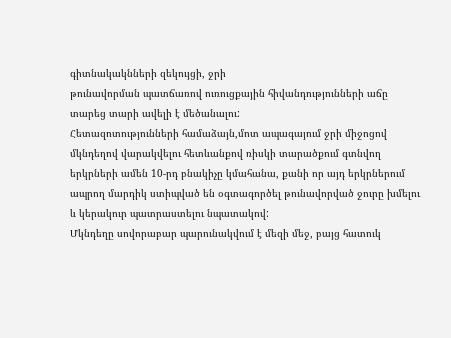գիտնակակնների զեկույցի, ջրի
թունավորման պատճառով ուռուցքային հիվանդությունների աճը
տարեց տարի ավելի է մեծանալու:
Հետազոտությունների համաձայն,մոտ ապագայում ջրի միջոցով
մկնդեղով վարակվելու հետևանքով ռիսկի տարածքում գտնվող
երկրների ամեն 10-րդ բնակիչը կմահանա, քանի որ այդ երկրներում
ապրող մարդիկ ստիպված են օգտագործել թունավորված ջուրը խմելու
և կերակուր պատրաստելու նպատակով:
Մկնդեղը սովորաբար պարունակվում է մեզի մեջ, բայց հատուկ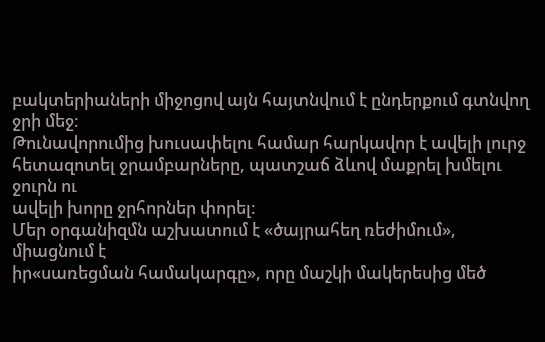բակտերիաների միջոցով այն հայտնվում է ընդերքում գտնվող ջրի մեջ:
Թունավորումից խուսափելու համար հարկավոր է ավելի լուրջ
հետազոտել ջրամբարները, պատշաճ ձևով մաքրել խմելու ջուրն ու
ավելի խորը ջրհորներ փորել:
Մեր օրգանիզմն աշխատում է «ծայրահեղ ռեժիմում», միացնում է
իր«սառեցման համակարգը», որը մաշկի մակերեսից մեծ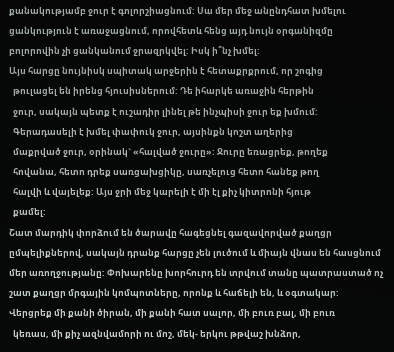քանակությամբ ջուր է գոլորշիացնում: Սա մեր մեջ անընդհատ խմելու
ցանկություն է առաջացնում, որովհետև հենց այդ նույն օրգանիզմը
բոլորովին չի ցանկանում ջրազրկվել: Իսկ ի՞նչ խմել:
Այս հարցը նույնիսկ սպիտակ արջերին է հետաքրքրում, որ շոգից
  թուլացել են իրենց հյուսիսներում: Դե իհարկե առաջին հերթին
  ջուր, սակայն պետք է ուշադիր լինել թե ինչպիսի ջուր եք խմում:
  Գերադասելի է խմել փափուկ ջուր, այսինքն կոշտ աղերից
  մաքրված ջուր, օրինակ` «հալված ջուրը»: Ջուրը եռացրեք, թողեք
  հովանա, հետո դրեք սառցախցիկը, սառչելուց հետո հանեք թող
  հալվի և վայելեք: Այս ջրի մեջ կարելի է մի էլ քիչ կիտրոնի հյութ
  քամել:
Շատ մարդիկ փորձում են ծարավը հագեցնել գազավորված քաղցր
ըմպելիքներով, սակայն դրանք հարցը չեն լուծում և միայն վնաս են հասցնում
մեր առողջությանը: Փոխարենը խորհուրդ են տրվում տանը պատրաստած ոչ
շատ քաղցր մրգային կոմպոտները, որոնք և հաճելի են, և օգտակար:
Վերցրեք մի քանի ծիրան, մի քանի հատ սալոր, մի բուռ բալ, մի բուռ
  կեռաս, մի քիչ ազնվամորի ու մոշ, մեկ- երկու թթվաշ խնձոր,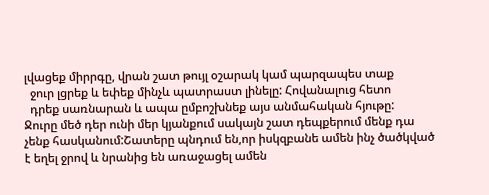լվացեք միրրգը, վրան շատ թույլ օշարակ կամ պարզապես տաք
  ջուր լցրեք և եփեք մինչև պատրաստ լինելը: Հովանալուց հետո
  դրեք սառնարան և ապա ըմբոշխնեք այս անմահական հյութը:
Ջուրը մեծ դեր ունի մեր կյանքում սակայն շատ դեպքերում մենք դա
չենք հասկանում:Շատերը պնդում են,որ իսկզբանե ամեն ինչ ծածկված
է եղել ջրով և նրանից են առաջացել ամեն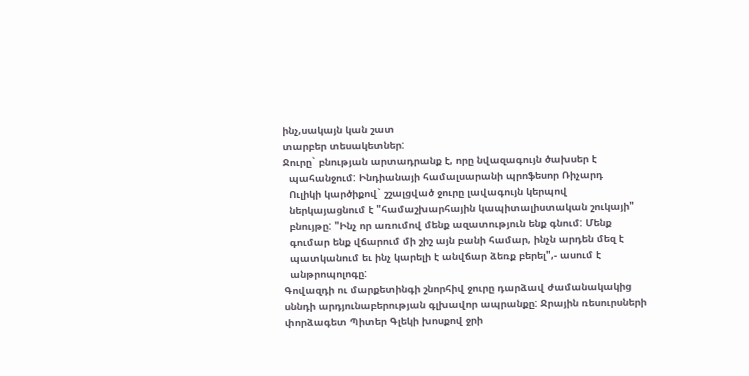ինչ,սակայն կան շատ
տարբեր տեսակետներ:
Ջուրը` բնության արտադրանք է, որը նվազագույն ծախսեր է
  պահանջում: Ինդիանայի համալսարանի պրոֆեսոր Ռիչարդ
  Ուլիկի կարծիքով` շշալցված ջուրը լավագույն կերպով
  ներկայացնում է "համաշխարհային կապիտալիստական շուկայի"
  բնույթը: "Ինչ որ առումով մենք ազատություն ենք գնում: Մենք
  գումար ենք վճարում մի շիշ այն բանի համար, ինչն արդեն մեզ է
  պատկանում եւ ինչ կարելի է անվճար ձեռք բերել",- ասում է
  անթրոպոլոգը:
Գովազդի ու մարքետինգի շնորհիվ ջուրը դարձավ ժամանակակից
սննդի արդյունաբերության գլխավոր ապրանքը: Ջրային ռեսուրսների
փորձագետ Պիտեր Գլեկի խոսքով ջրի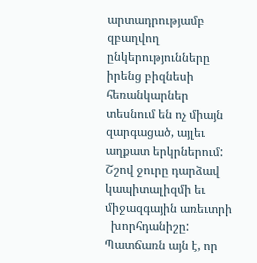արտադրությամբ զբաղվող
ընկերությունները իրենց բիզնեսի հեռանկարներ տեսնում են ոչ միայն
զարգացած, այլեւ աղքատ երկրներում:
Շշով ջուրը դարձավ կապիտալիզմի եւ միջազգային առեւտրի
  խորհդանիշը: Պատճառն այն է, որ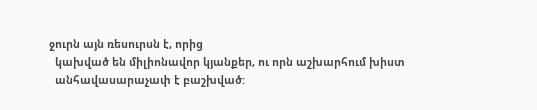ջուրն այն ռեսուրսն է, որից
  կախված են միլիոնավոր կյանքեր, ու որն աշխարհում խիստ
  անհավասարաչափ է բաշխված: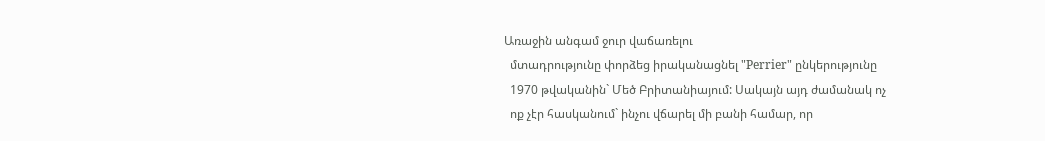Առաջին անգամ ջուր վաճառելու
  մտադրությունը փորձեց իրականացնել "Perrier" ընկերությունը
  1970 թվականին` Մեծ Բրիտանիայում: Սակայն այդ ժամանակ ոչ
  ոք չէր հասկանում` ինչու վճարել մի բանի համար, որ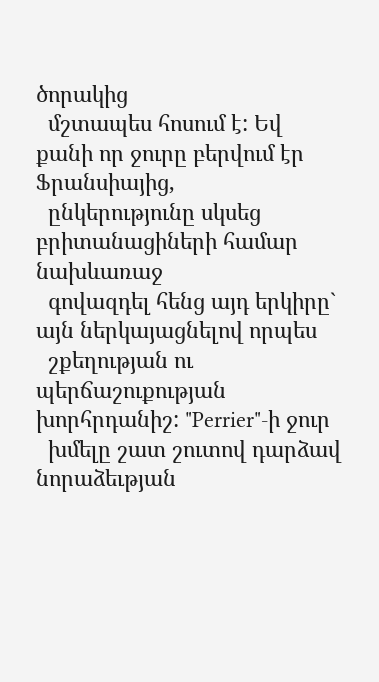ծորակից
  մշտապես հոսում է: Եվ քանի որ ջուրը բերվում էր Ֆրանսիայից,
  ընկերությունը սկսեց բրիտանացիների համար նախևառաջ
  գովազդել հենց այդ երկիրը` այն ներկայացնելով որպես
  շքեղության ու պերճաշուքության խորհրդանիշ: "Perrier"-ի ջուր
  խմելը շատ շուտով դարձավ նորաձեւթյան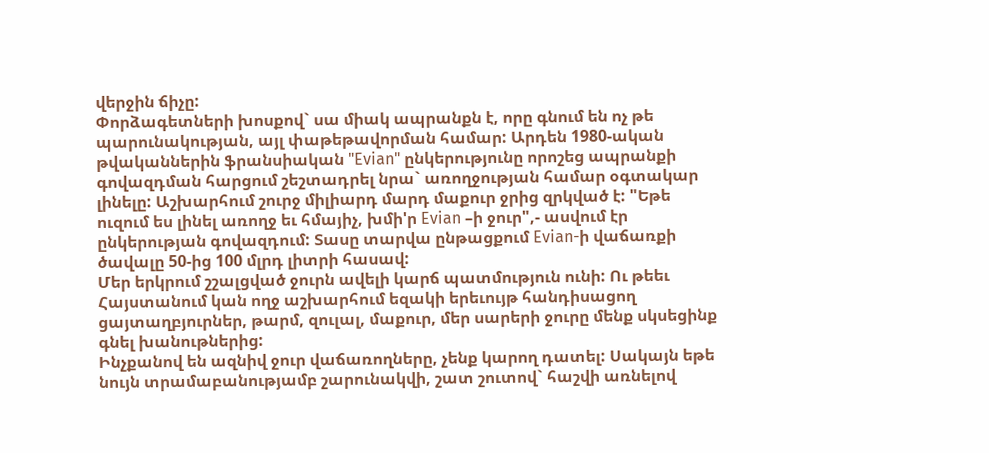վերջին ճիչը:
Փորձագետների խոսքով` սա միակ ապրանքն է, որը գնում են ոչ թե
պարունակության, այլ փաթեթավորման համար: Արդեն 1980-ական
թվականներին ֆրանսիական "Evian" ընկերությունը որոշեց ապրանքի
գովազդման հարցում շեշտադրել նրա` առողջության համար օգտակար
լինելը: Աշխարհում շուրջ միլիարդ մարդ մաքուր ջրից զրկված է: "Եթե
ուզում ես լինել առողջ եւ հմայիչ, խմի'ր Evian –ի ջուր",- ասվում էր
ընկերության գովազդում: Տասը տարվա ընթացքում Evian-ի վաճառքի
ծավալը 50-ից 100 մլրդ լիտրի հասավ:
Մեր երկրում շշալցված ջուրն ավելի կարճ պատմություն ունի: Ու թեեւ
Հայստանում կան ողջ աշխարհում եզակի երեւույթ հանդիսացող
ցայտաղբյուրներ, թարմ, զուլալ, մաքուր, մեր սարերի ջուրը մենք սկսեցինք
գնել խանութներից:
Ինչքանով են ազնիվ ջուր վաճառողները, չենք կարող դատել: Սակայն եթե
նույն տրամաբանությամբ շարունակվի, շատ շուտով` հաշվի առնելով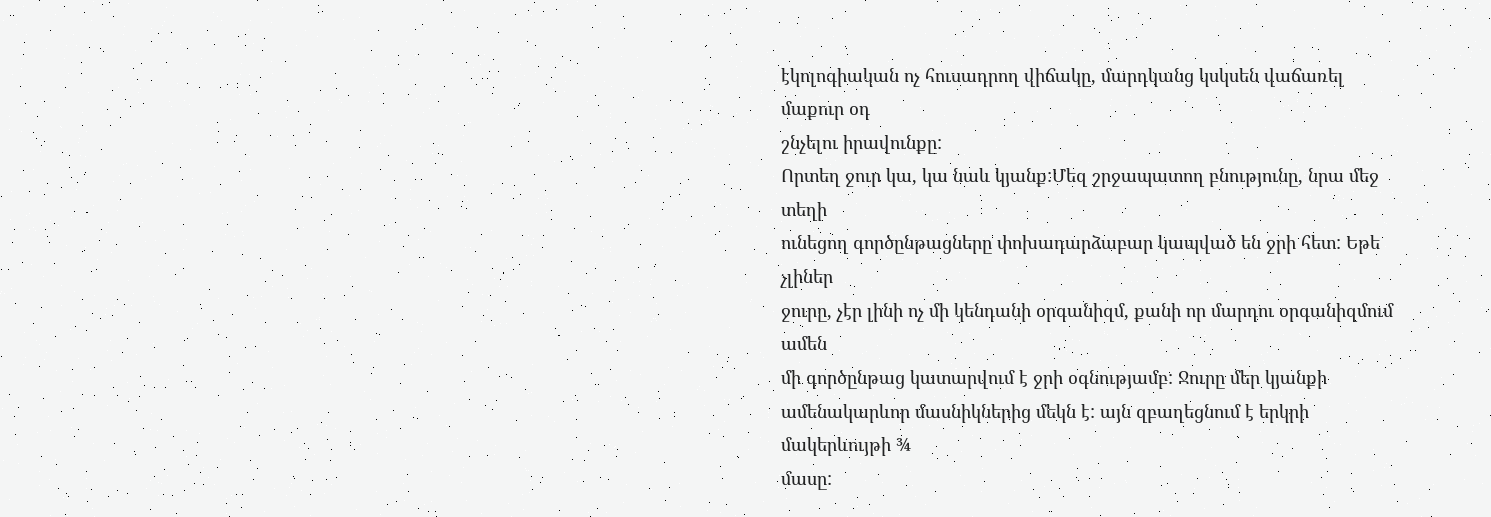էկոլոգիական ոչ հուսադրող վիճակը, մարդկանց կսկսեն վաճառել մաքուր օդ
շնչելու իրավունքը:
Որտեղ ջուր կա, կա նաև կյանք:Մեզ շրջապատող բնությունը, նրա մեջ տեղի
ունեցող գործընթացները փոխադարձաբար կապված են ջրի հետ: Եթե չլիներ
ջուրը, չէր լինի ոչ մի կենդանի օրգանիզմ, քանի որ մարդու օրգանիզմում ամեն
մի գործընթաց կատարվում է ջրի օգնությամբ: Ջուրը մեր կյանքի
ամենակարևոր մասնիկներից մեկն է: այն զբաղեցնում է երկրի մակերևույթի ¾
մասը: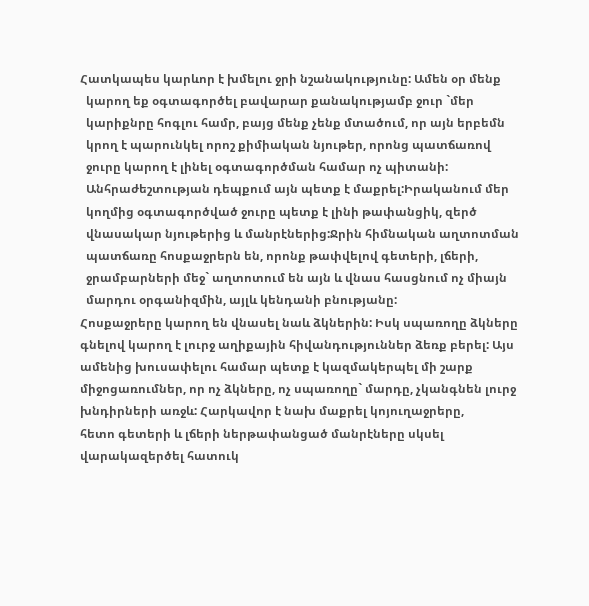Հատկապես կարևոր է խմելու ջրի նշանակությունը: Ամեն օր մենք
  կարող եք օգտագործել բավարար քանակությամբ ջուր `մեր
  կարիքնրը հոգլու համր, բայց մենք չենք մտածում, որ այն երբեմն
  կրող է պարունկել որոշ քիմիական նյութեր, որոնց պատճառով
  ջուրը կարող է լինել օգտագործման համար ոչ պիտանի:
  Անհրաժեշտության դեպքում այն պետք է մաքրել:Իրականում մեր
  կողմից օգտագործված ջուրը պետք է լինի թափանցիկ, զերծ
  վնասակար նյութերից և մանրէներից:Ջրին հիմնական աղտոտման
  պատճառը հոսքաջրերն են, որոնք թափվելով գետերի, լճերի,
  ջրամբարների մեջ` աղտոտում են այն և վնաս հասցնում ոչ միայն
  մարդու օրգանիզմին, այլև կենդանի բնությանը:
Հոսքաջրերը կարող են վնասել նաև ձկներին: Իսկ սպառողը ձկները
գնելով կարող է լուրջ աղիքային հիվանդություններ ձեռք բերել: Այս
ամենից խուսափելու համար պետք է կազմակերպել մի շարք
միջոցառումներ, որ ոչ ձկները, ոչ սպառողը` մարդը, չկանգնեն լուրջ
խնդիրների առջև: Հարկավոր է նախ մաքրել կոյուղաջրերը,
հետո գետերի և լճերի ներթափանցած մանրէները սկսել
վարակազերծել հատուկ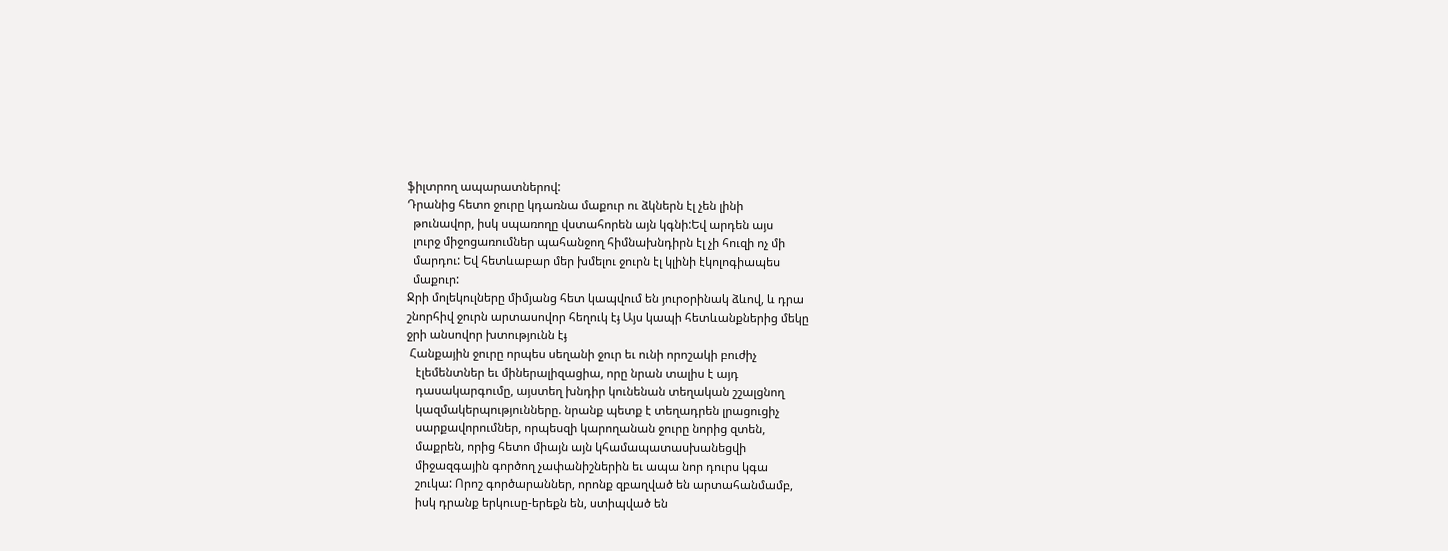ֆիլտրող ապարատներով:
Դրանից հետո ջուրը կդառնա մաքուր ու ձկներն էլ չեն լինի
  թունավոր, իսկ սպառողը վստահորեն այն կգնի:Եվ արդեն այս
  լուրջ միջոցառումներ պահանջող հիմնախնդիրն էլ չի հուզի ոչ մի
  մարդու: Եվ հետևաբար մեր խմելու ջուրն էլ կլինի էկոլոգիապես
  մաքուր:
Ջրի մոլեկուլները միմյանց հետ կապվում են յուրօրինակ ձևով, և դրա
շնորհիվ ջուրն արտասովոր հեղուկ էֈ Այս կապի հետևանքներից մեկը
ջրի անսովոր խտությունն էֈ
 Հանքային ջուրը որպես սեղանի ջուր եւ ունի որոշակի բուժիչ
   էլեմենտներ եւ միներալիզացիա, որը նրան տալիս է այդ
   դասակարգումը, այստեղ խնդիր կունենան տեղական շշալցնող
   կազմակերպությունները. նրանք պետք է տեղադրեն լրացուցիչ
   սարքավորումներ, որպեսզի կարողանան ջուրը նորից զտեն,
   մաքրեն, որից հետո միայն այն կհամապատասխանեցվի
   միջազգային գործող չափանիշներին եւ ապա նոր դուրս կգա
   շուկա: Որոշ գործարաններ, որոնք զբաղված են արտահանմամբ,
   իսկ դրանք երկուսը-երեքն են, ստիպված են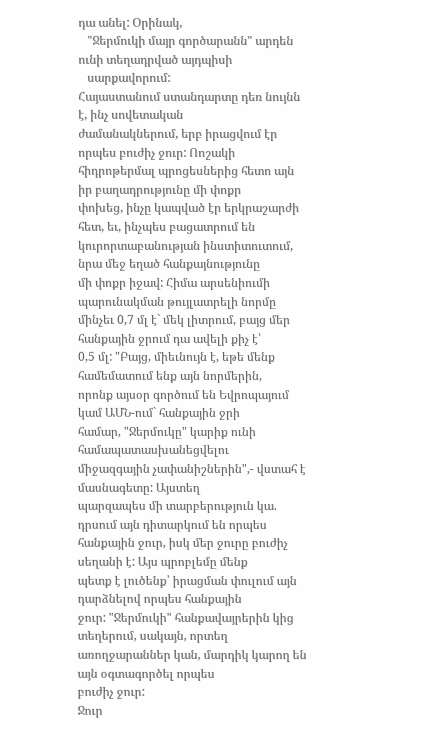դա անել: Օրինակ,
   "Ջերմուկի մայր գործարանն" արդեն ունի տեղադրված այդպիսի
   սարքավորում:
Հայաստանում ստանդարտը դեռ նույնն է, ինչ սովետական
ժամանակներում, երբ իրացվում էր որպես բուժիչ ջուր: Ոոշակի
հիդրոթերմալ պրոցեսներից հետո այն իր բաղադրությունը մի փոքր
փոխեց, ինչը կապված էր երկրաշարժի հետ, եւ, ինչպես բացատրում են
կուրորտաբանության ինստիտուտում, նրա մեջ եղած հանքայնությունը
մի փոքր իջավ: Հիմա արսենիումի պարունակման թույլատրելի նորմը
մինչեւ 0,7 մլ է` մեկ լիտրում, բայց մեր հանքային ջրում դա ավելի քիչ է՝
0,5 մլ: "Բայց, միեւնույն է, եթե մենք համեմատում ենք այն նորմերին,
որոնք այսօր գործում են Եվրոպայում կամ ԱՄՆ-ում` հանքային ջրի
համար, "Ջերմուկը" կարիք ունի համապատասխանեցվելու
միջազգային չափանիշներին",- վստահ է մասնագետը: Այստեղ
պարզապես մի տարբերություն կա. դրսում այն դիտարկում են որպես
հանքային ջուր, իսկ մեր ջուրը բուժիչ սեղանի է: Այս պրոբլեմը մենք
պետք է լուծենք՝ իրացման փուլում այն դարձնելով որպես հանքային
ջուր: "Ջերմուկի" հանքավայրերին կից տեղերում, սակայն, որտեղ
առողջարաններ կան, մարդիկ կարող են այն օգտագործել որպես
բուժիչ ջուր:
Ջուր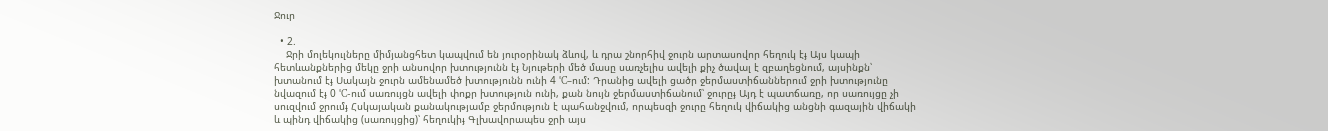Ջուր

  • 2.
    Ջրի մոլեկուլները միմյանցհետ կապվում են յուրօրինակ ձևով, և դրա շնորհիվ ջուրն արտասովոր հեղուկ էֈ Այս կապի հետևանքներից մեկը ջրի անսովոր խտությունն էֈ Նյութերի մեծ մասը սառչելիս ավելի քիչ ծավալ է զբաղեցնում, այսինքն՝ խտանում էֈ Սակայն ջուրն ամենամեծ խտությունն ունի 4 °C–ում: Դրանից ավելի ցածր ջերմաստիճաններում ջրի խտությունը նվազում էֈ 0 °C-ում սառույցն ավելի փոքր խտություն ունի, քան նույն ջերմաստիճանում՝ ջուրըֈ Այդ է պատճառը, որ սառույցը չի սուզվում ջրումֈ Հսկայական քանակությամբ ջերմություն է պահանջվում, որպեսզի ջուրը հեղուկ վիճակից անցնի գազային վիճակի և պինդ վիճակից (սառույցից)՝ հեղուկիֈ Գլխավորապես ջրի այս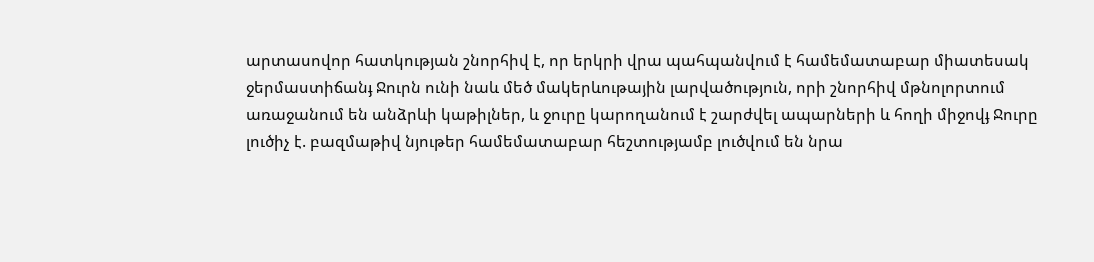արտասովոր հատկության շնորհիվ է, որ երկրի վրա պահպանվում է համեմատաբար միատեսակ ջերմաստիճանֈ Ջուրն ունի նաև մեծ մակերևութային լարվածություն, որի շնորհիվ մթնոլորտում առաջանում են անձրևի կաթիլներ, և ջուրը կարողանում է շարժվել ապարների և հողի միջովֈ Ջուրը լուծիչ է. բազմաթիվ նյութեր համեմատաբար հեշտությամբ լուծվում են նրա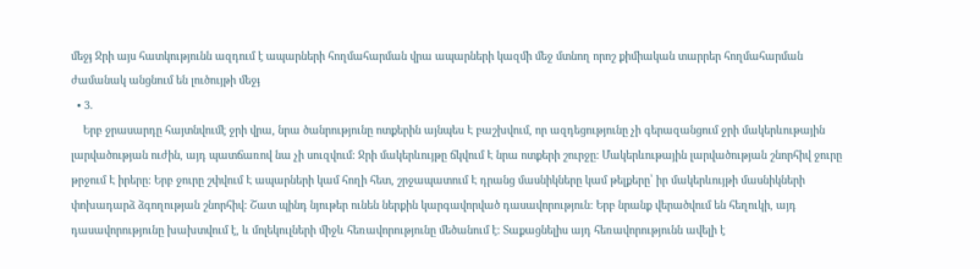մեջֈ Ջրի այս հատկությունն ազդում է ապարների հողմահարման վրա ապարների կազմի մեջ մտնող որոշ քիմիական տարրեր հողմահարման ժամանակ անցնում են լուծույթի մեջֈ
  • 3.
    Երբ ջրասարդը հայտնվումէ ջրի վրա, նրա ծանրությունը ոտքերին այնպես Է բաշխվում, որ ազդեցությունը չի գերազանցում ջրի մակերևութային լարվածության ուժին, այդ պատճառով նա չի սուզվում: Ջրի մակերևույթը ճկվում Է նրա ոտքերի շուրջը: Մակերևութային լարվածության շնորհիվ ջուրը թրջում Է իրերը: Երբ ջուրը շփվում Է ապարների կամ հողի հետ, շրջապատում Է դրանց մասնիկները կամ թելքերը՝ իր մակերևույթի մասնիկների փոխադարձ ձգողության շնորհիվ: Շատ պինդ նյութեր ունեն ներքին կարգավորված դասավորություն: Երբ նրանք վերածվում են հեղուկի, այդ դասավորությունը խախտվում է, և մոլեկուլների միջև հեռավորությունը մեծանում է: Տաքացնելիս այդ հեռավորությունն ավելի է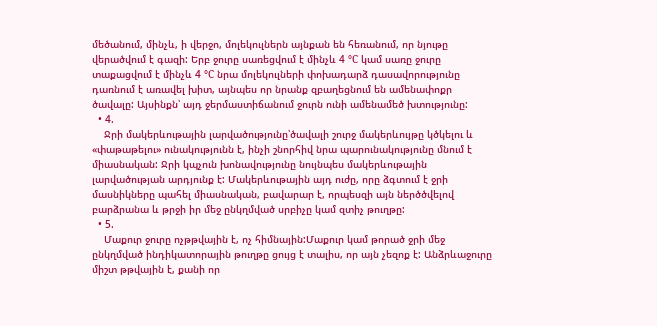մեծանում, մինչև, ի վերջո, մոլեկուլներն այնքան են հեռանում, որ նյութը վերածվում է գազի: Երբ ջուրը սառեցվում է մինչև 4 °C կամ սառը ջուրը տաքացվում է մինչև 4 °C նրա մոլեկուլների փոխադարձ դասավորությունը դառնում է առավել խիտ, այնպես որ նրանք զբաղեցնում են ամենափոքր ծավալը: Այսինքն՝ այդ ջերմաստիճանում ջուրն ունի ամենամեծ խտությունը:
  • 4.
    Ջրի մակերևութային լարվածությունը՝ծավալի շուրջ մակերևույթը կծկելու և «փաթաթելու» ունակությունն է, ինչի շնորհիվ նրա պարունակությունը մնում է միասնական: Ջրի կպչուն խոնավությունը նույնպես մակերևութային լարվածության արդյունք է: Մակերևութային այդ ուժը, որը ձգտում է ջրի մասնիկները պահել միասնական, բավարար է, որպեսզի այն ներծծվելով բարձրանա և թրջի իր մեջ ընկղմված սրբիչը կամ զտիչ թուղթը:
  • 5.
    Մաքուր ջուրը ոչթթվային է, ոչ հիմնային:Մաքուր կամ թորած ջրի մեջ ընկղմված ինդիկատորային թուղթը ցույց է տալիս, որ այն չեզոք է: Անձրևաջուրը միշտ թթվային է, քանի որ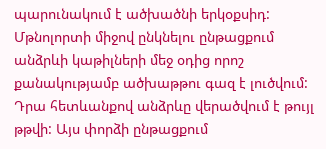պարունակում է ածխածնի երկօքսիդ: Մթնոլորտի միջով ընկնելու ընթացքում անձրևի կաթիլների մեջ օդից որոշ քանակությամբ ածխաթթու գազ է լուծվում: Դրա հետևանքով անձրևը վերածվում է թույլ թթվի: Այս փորձի ընթացքում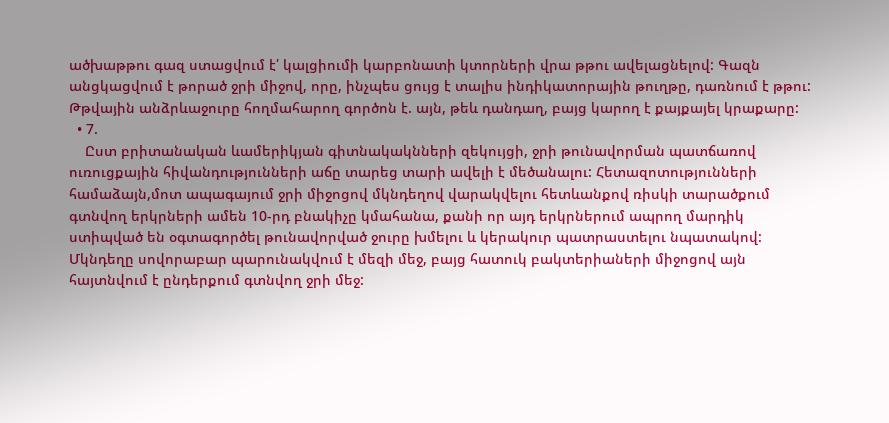ածխաթթու գազ ստացվում է՛ կալցիումի կարբոնատի կտորների վրա թթու ավելացնելով: Գազն անցկացվում է թորած ջրի միջով, որը, ինչպես ցույց է տալիս ինդիկատորային թուղթը, դառնում է թթու: Թթվային անձրևաջուրը հողմահարող գործոն է. այն, թեև դանդաղ, բայց կարող է քայքայել կրաքարը:
  • 7.
    Ըստ բրիտանական ևամերիկյան գիտնակակնների զեկույցի, ջրի թունավորման պատճառով ուռուցքային հիվանդությունների աճը տարեց տարի ավելի է մեծանալու: Հետազոտությունների համաձայն,մոտ ապագայում ջրի միջոցով մկնդեղով վարակվելու հետևանքով ռիսկի տարածքում գտնվող երկրների ամեն 10-րդ բնակիչը կմահանա, քանի որ այդ երկրներում ապրող մարդիկ ստիպված են օգտագործել թունավորված ջուրը խմելու և կերակուր պատրաստելու նպատակով: Մկնդեղը սովորաբար պարունակվում է մեզի մեջ, բայց հատուկ բակտերիաների միջոցով այն հայտնվում է ընդերքում գտնվող ջրի մեջ: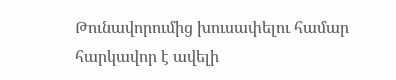Թունավորումից խուսափելու համար հարկավոր է ավելի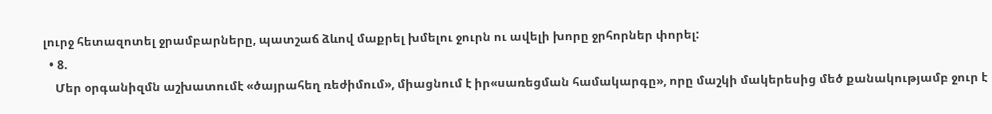լուրջ հետազոտել ջրամբարները, պատշաճ ձևով մաքրել խմելու ջուրն ու ավելի խորը ջրհորներ փորել:
  • 8.
    Մեր օրգանիզմն աշխատումէ «ծայրահեղ ռեժիմում», միացնում է իր«սառեցման համակարգը», որը մաշկի մակերեսից մեծ քանակությամբ ջուր է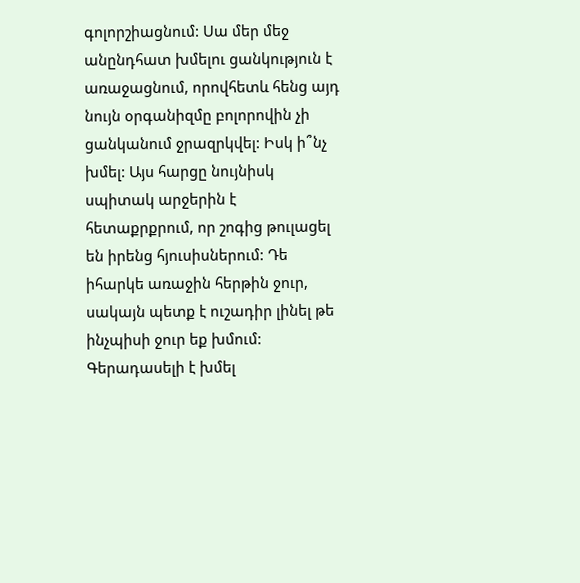գոլորշիացնում: Սա մեր մեջ անընդհատ խմելու ցանկություն է առաջացնում, որովհետև հենց այդ նույն օրգանիզմը բոլորովին չի ցանկանում ջրազրկվել: Իսկ ի՞նչ խմել: Այս հարցը նույնիսկ սպիտակ արջերին է հետաքրքրում, որ շոգից թուլացել են իրենց հյուսիսներում: Դե իհարկե առաջին հերթին ջուր, սակայն պետք է ուշադիր լինել թե ինչպիսի ջուր եք խմում: Գերադասելի է խմել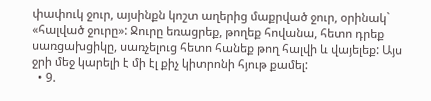փափուկ ջուր, այսինքն կոշտ աղերից մաքրված ջուր, օրինակ` «հալված ջուրը»: Ջուրը եռացրեք, թողեք հովանա, հետո դրեք սառցախցիկը, սառչելուց հետո հանեք թող հալվի և վայելեք: Այս ջրի մեջ կարելի է մի էլ քիչ կիտրոնի հյութ քամել:
  • 9.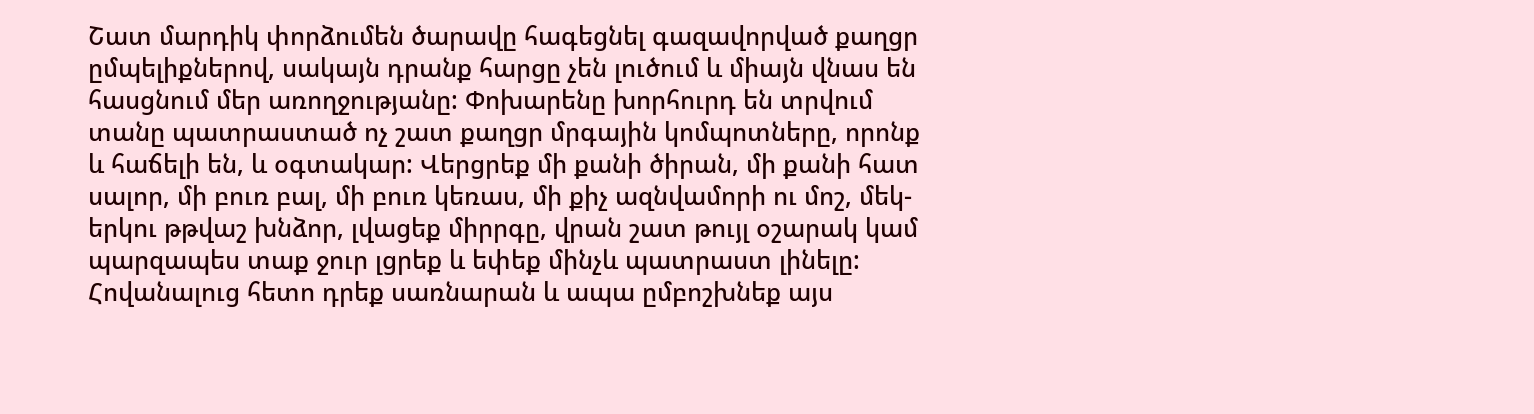Շատ մարդիկ փորձումեն ծարավը հագեցնել գազավորված քաղցր ըմպելիքներով, սակայն դրանք հարցը չեն լուծում և միայն վնաս են հասցնում մեր առողջությանը: Փոխարենը խորհուրդ են տրվում տանը պատրաստած ոչ շատ քաղցր մրգային կոմպոտները, որոնք և հաճելի են, և օգտակար: Վերցրեք մի քանի ծիրան, մի քանի հատ սալոր, մի բուռ բալ, մի բուռ կեռաս, մի քիչ ազնվամորի ու մոշ, մեկ- երկու թթվաշ խնձոր, լվացեք միրրգը, վրան շատ թույլ օշարակ կամ պարզապես տաք ջուր լցրեք և եփեք մինչև պատրաստ լինելը: Հովանալուց հետո դրեք սառնարան և ապա ըմբոշխնեք այս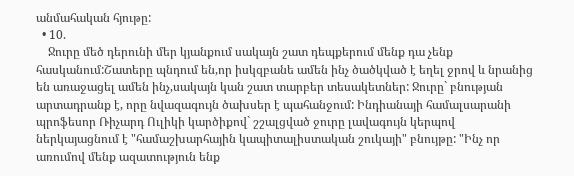անմահական հյութը:
  • 10.
    Ջուրը մեծ դերունի մեր կյանքում սակայն շատ դեպքերում մենք դա չենք հասկանում:Շատերը պնդում են,որ իսկզբանե ամեն ինչ ծածկված է եղել ջրով և նրանից են առաջացել ամեն ինչ,սակայն կան շատ տարբեր տեսակետներ: Ջուրը` բնության արտադրանք է, որը նվազագույն ծախսեր է պահանջում: Ինդիանայի համալսարանի պրոֆեսոր Ռիչարդ Ուլիկի կարծիքով` շշալցված ջուրը լավագույն կերպով ներկայացնում է "համաշխարհային կապիտալիստական շուկայի" բնույթը: "Ինչ որ առումով մենք ազատություն ենք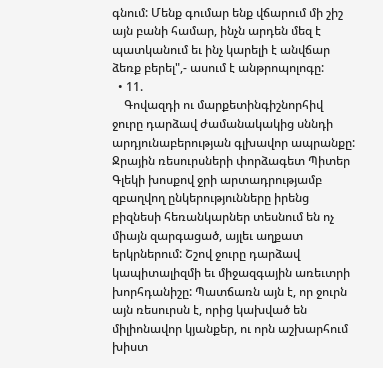գնում: Մենք գումար ենք վճարում մի շիշ այն բանի համար, ինչն արդեն մեզ է պատկանում եւ ինչ կարելի է անվճար ձեռք բերել",- ասում է անթրոպոլոգը:
  • 11.
    Գովազդի ու մարքետինգիշնորհիվ ջուրը դարձավ ժամանակակից սննդի արդյունաբերության գլխավոր ապրանքը: Ջրային ռեսուրսների փորձագետ Պիտեր Գլեկի խոսքով ջրի արտադրությամբ զբաղվող ընկերությունները իրենց բիզնեսի հեռանկարներ տեսնում են ոչ միայն զարգացած, այլեւ աղքատ երկրներում: Շշով ջուրը դարձավ կապիտալիզմի եւ միջազգային առեւտրի խորհդանիշը: Պատճառն այն է, որ ջուրն այն ռեսուրսն է, որից կախված են միլիոնավոր կյանքեր, ու որն աշխարհում խիստ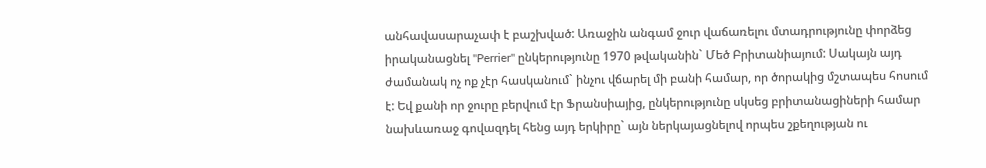անհավասարաչափ է բաշխված: Առաջին անգամ ջուր վաճառելու մտադրությունը փորձեց իրականացնել "Perrier" ընկերությունը 1970 թվականին` Մեծ Բրիտանիայում: Սակայն այդ ժամանակ ոչ ոք չէր հասկանում` ինչու վճարել մի բանի համար, որ ծորակից մշտապես հոսում է: Եվ քանի որ ջուրը բերվում էր Ֆրանսիայից, ընկերությունը սկսեց բրիտանացիների համար նախևառաջ գովազդել հենց այդ երկիրը` այն ներկայացնելով որպես շքեղության ու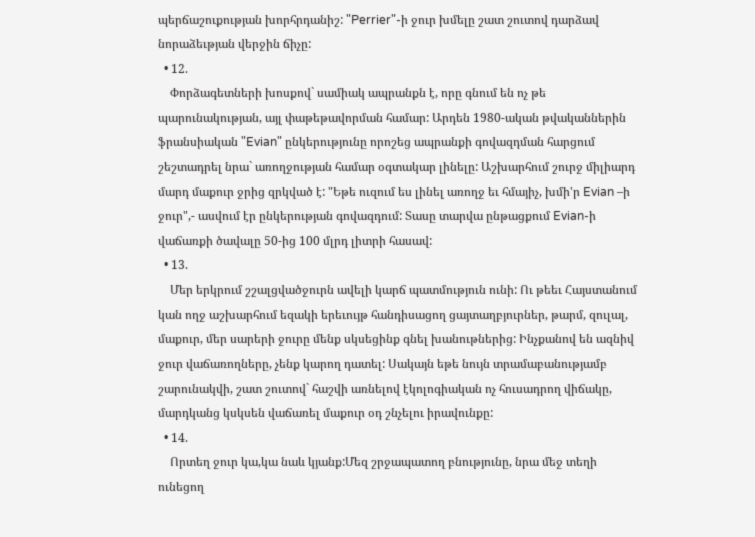պերճաշուքության խորհրդանիշ: "Perrier"-ի ջուր խմելը շատ շուտով դարձավ նորաձեւթյան վերջին ճիչը:
  • 12.
    Փորձագետների խոսքով` սամիակ ապրանքն է, որը գնում են ոչ թե պարունակության, այլ փաթեթավորման համար: Արդեն 1980-ական թվականներին ֆրանսիական "Evian" ընկերությունը որոշեց ապրանքի գովազդման հարցում շեշտադրել նրա` առողջության համար օգտակար լինելը: Աշխարհում շուրջ միլիարդ մարդ մաքուր ջրից զրկված է: "Եթե ուզում ես լինել առողջ եւ հմայիչ, խմի'ր Evian –ի ջուր",- ասվում էր ընկերության գովազդում: Տասը տարվա ընթացքում Evian-ի վաճառքի ծավալը 50-ից 100 մլրդ լիտրի հասավ:
  • 13.
    Մեր երկրում շշալցվածջուրն ավելի կարճ պատմություն ունի: Ու թեեւ Հայստանում կան ողջ աշխարհում եզակի երեւույթ հանդիսացող ցայտաղբյուրներ, թարմ, զուլալ, մաքուր, մեր սարերի ջուրը մենք սկսեցինք գնել խանութներից: Ինչքանով են ազնիվ ջուր վաճառողները, չենք կարող դատել: Սակայն եթե նույն տրամաբանությամբ շարունակվի, շատ շուտով` հաշվի առնելով էկոլոգիական ոչ հուսադրող վիճակը, մարդկանց կսկսեն վաճառել մաքուր օդ շնչելու իրավունքը:
  • 14.
    Որտեղ ջուր կա,կա նաև կյանք:Մեզ շրջապատող բնությունը, նրա մեջ տեղի ունեցող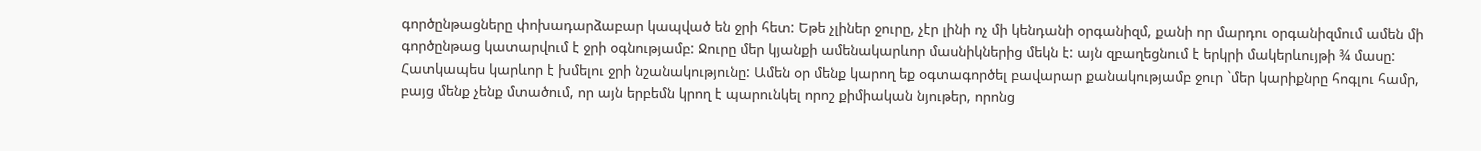գործընթացները փոխադարձաբար կապված են ջրի հետ: Եթե չլիներ ջուրը, չէր լինի ոչ մի կենդանի օրգանիզմ, քանի որ մարդու օրգանիզմում ամեն մի գործընթաց կատարվում է ջրի օգնությամբ: Ջուրը մեր կյանքի ամենակարևոր մասնիկներից մեկն է: այն զբաղեցնում է երկրի մակերևույթի ¾ մասը: Հատկապես կարևոր է խմելու ջրի նշանակությունը: Ամեն օր մենք կարող եք օգտագործել բավարար քանակությամբ ջուր `մեր կարիքնրը հոգլու համր, բայց մենք չենք մտածում, որ այն երբեմն կրող է պարունկել որոշ քիմիական նյութեր, որոնց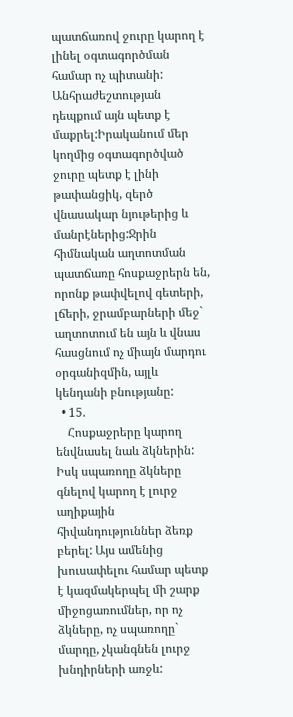պատճառով ջուրը կարող է լինել օգտագործման համար ոչ պիտանի: Անհրաժեշտության դեպքում այն պետք է մաքրել:Իրականում մեր կողմից օգտագործված ջուրը պետք է լինի թափանցիկ, զերծ վնասակար նյութերից և մանրէներից:Ջրին հիմնական աղտոտման պատճառը հոսքաջրերն են, որոնք թափվելով գետերի, լճերի, ջրամբարների մեջ` աղտոտում են այն և վնաս հասցնում ոչ միայն մարդու օրգանիզմին, այլև կենդանի բնությանը:
  • 15.
    Հոսքաջրերը կարող ենվնասել նաև ձկներին: Իսկ սպառողը ձկները գնելով կարող է լուրջ աղիքային հիվանդություններ ձեռք բերել: Այս ամենից խուսափելու համար պետք է կազմակերպել մի շարք միջոցառումներ, որ ոչ ձկները, ոչ սպառողը` մարդը, չկանգնեն լուրջ խնդիրների առջև: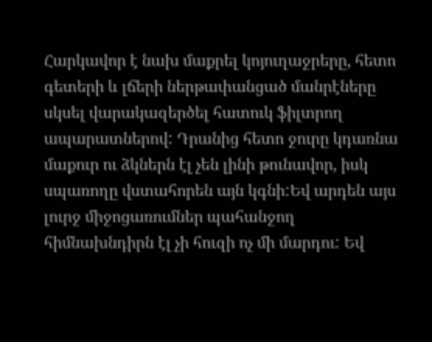Հարկավոր է նախ մաքրել կոյուղաջրերը, հետո գետերի և լճերի ներթափանցած մանրէները սկսել վարակազերծել հատուկ ֆիլտրող ապարատներով: Դրանից հետո ջուրը կդառնա մաքուր ու ձկներն էլ չեն լինի թունավոր, իսկ սպառողը վստահորեն այն կգնի:Եվ արդեն այս լուրջ միջոցառումներ պահանջող հիմնախնդիրն էլ չի հուզի ոչ մի մարդու: Եվ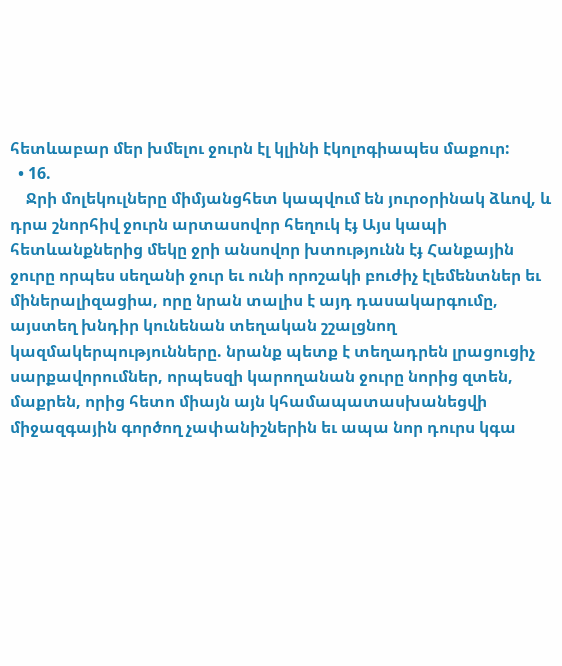հետևաբար մեր խմելու ջուրն էլ կլինի էկոլոգիապես մաքուր:
  • 16.
    Ջրի մոլեկուլները միմյանցհետ կապվում են յուրօրինակ ձևով, և դրա շնորհիվ ջուրն արտասովոր հեղուկ էֈ Այս կապի հետևանքներից մեկը ջրի անսովոր խտությունն էֈ Հանքային ջուրը որպես սեղանի ջուր եւ ունի որոշակի բուժիչ էլեմենտներ եւ միներալիզացիա, որը նրան տալիս է այդ դասակարգումը, այստեղ խնդիր կունենան տեղական շշալցնող կազմակերպությունները. նրանք պետք է տեղադրեն լրացուցիչ սարքավորումներ, որպեսզի կարողանան ջուրը նորից զտեն, մաքրեն, որից հետո միայն այն կհամապատասխանեցվի միջազգային գործող չափանիշներին եւ ապա նոր դուրս կգա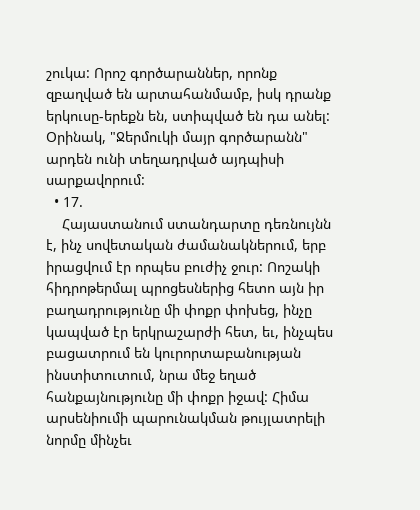շուկա: Որոշ գործարաններ, որոնք զբաղված են արտահանմամբ, իսկ դրանք երկուսը-երեքն են, ստիպված են դա անել: Օրինակ, "Ջերմուկի մայր գործարանն" արդեն ունի տեղադրված այդպիսի սարքավորում:
  • 17.
    Հայաստանում ստանդարտը դեռնույնն է, ինչ սովետական ժամանակներում, երբ իրացվում էր որպես բուժիչ ջուր: Ոոշակի հիդրոթերմալ պրոցեսներից հետո այն իր բաղադրությունը մի փոքր փոխեց, ինչը կապված էր երկրաշարժի հետ, եւ, ինչպես բացատրում են կուրորտաբանության ինստիտուտում, նրա մեջ եղած հանքայնությունը մի փոքր իջավ: Հիմա արսենիումի պարունակման թույլատրելի նորմը մինչեւ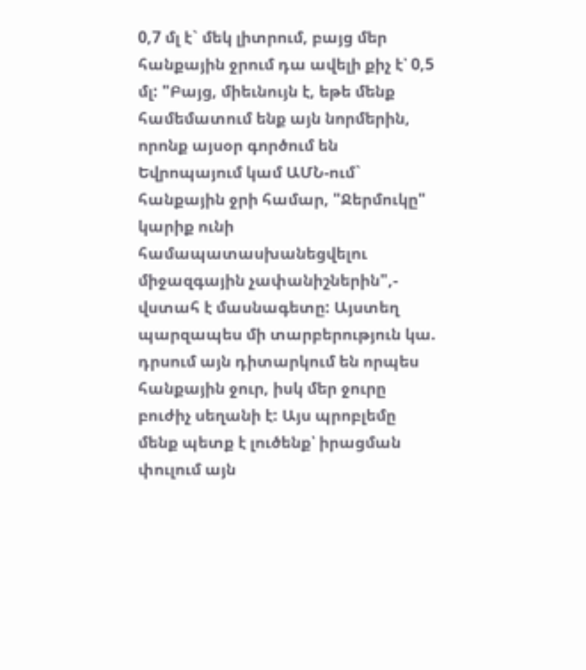0,7 մլ է` մեկ լիտրում, բայց մեր հանքային ջրում դա ավելի քիչ է՝ 0,5 մլ: "Բայց, միեւնույն է, եթե մենք համեմատում ենք այն նորմերին, որոնք այսօր գործում են Եվրոպայում կամ ԱՄՆ-ում` հանքային ջրի համար, "Ջերմուկը" կարիք ունի համապատասխանեցվելու միջազգային չափանիշներին",- վստահ է մասնագետը: Այստեղ պարզապես մի տարբերություն կա. դրսում այն դիտարկում են որպես հանքային ջուր, իսկ մեր ջուրը բուժիչ սեղանի է: Այս պրոբլեմը մենք պետք է լուծենք՝ իրացման փուլում այն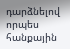դարձնելով որպես հանքային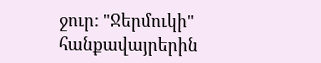ջուր: "Ջերմուկի" հանքավայրերին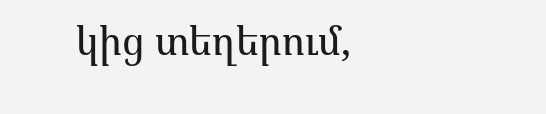կից տեղերում,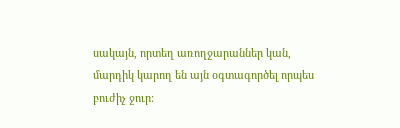սակայն, որտեղ առողջարաններ կան, մարդիկ կարող են այն օգտագործել որպես բուժիչ ջուր: